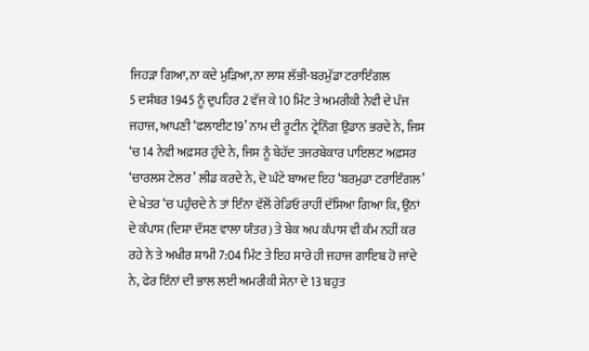ਜਿਹੜਾ ਗਿਆ,ਨਾ ਕਦੇ ਮੁੜਿਆ,ਨਾ ਲਾਸ਼ ਲੱਭੀ-ਬਰਮੁੱਡਾ ਟਰਾਇੰਗਲ
5 ਦਸੰਬਰ 1945 ਨੂੰ ਦੁਪਹਿਰ 2 ਵੱਜ ਕੇ 10 ਮਿੰਟ ਤੇ ਅਮਰੀਕੀ ਨੇਵੀ ਦੇ ਪੰਜ ਜਹਾਜ, ਆਪਣੀ ‘ਫਲਾਈਟ19’ ਨਾਮ ਦੀ ਰੂਟੀਨ ਟ੍ਰੇਨਿੰਗ ਉਡਾਨ ਭਰਦੇ ਨੇ, ਜਿਸ ‘ਚ 14 ਨੇਵੀ ਅਫ਼ਸਰ ਹੁੰਦੇ ਨੇ, ਜਿਸ ਨੂੰ ਬੇਹੱਦ ਤਜਰਬੇਕਾਰ ਪਾਇਲਟ ਅਫ਼ਸਰ ‘ਚਾਰਲਸ ਟੇਲਰ’ ਲੀਡ ਕਰਦੇ ਨੇ, ਦੋ ਘੰਟੇ ਬਾਅਦ ਇਹ ‘ਬਰਮੁਡਾ ਟਰਾਇੰਗਲ’ ਦੇ ਖੇਤਰ ‘ਚ ਪਹੁੰਚਦੇ ਨੇ ਤਾਂ ਇੰਨਾ ਵੱਲੋਂ ਰੇਡਿਓ ਰਾਹੀਂ ਦੱਸਿਆ ਗਿਆ ਕਿ, ਉਨਾਂ ਦੇ ਕੰਪਾਸ (ਦਿਸ਼ਾ ਦੱਸਣ ਵਾਲਾ ਯੰਤਰ) ਤੇ ਬੇਕ ਅਪ ਕੰਪਾਸ ਵੀ ਕੰਮ ਨਹੀਂ ਕਰ ਰਹੇ ਨੇ ਤੇ ਅਖੀਰ ਸ਼ਾਮੀ 7:04 ਮਿੰਟ ਤੇ ਇਹ ਸਾਰੇ ਹੀ ਜਹਾਜ ਗਾਇਬ ਹੋ ਜਾਂਦੇ ਨੇ, ਫੇਰ ਇੰਨਾਂ ਦੀ ਭਾਲ ਲਈ ਅਮਰੀਕੀ ਸੇਨਾ ਦੇ 13 ਬਹੁਤ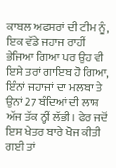ਕਾਬਲ ਅਫਸਰਾਂ ਦੀ ਟੀਮ ਨੂੰ, ਇਕ ਵੱਡੇ ਜਹਾਜ ਰਾਹੀਂ ਭੇਜਿਆ ਗਿਆ ਪਰ ਉਹ ਵੀ ਇਸੇ ਤਰਾਂ ਗਾਇਬ ਹੋ ਗਿਆ, ਇੰਨਾਂ ਜਹਾਜਾਂ ਦਾ ਮਲਬਾ ਤੇ ਉਨਾਂ 27 ਬੰਦਿਆਂ ਦੀ ਲਾਸ਼ ਅੱਜ ਤੱਕ ਨ੍ਹੀਂ ਲੱਭੀ। ਫੇਰ ਜਦੋਂ ਇਸ ਖੇਤਰ ਬਾਰੇ ਖੋਜ ਕੀਤੀ ਗਈ ਤਾਂ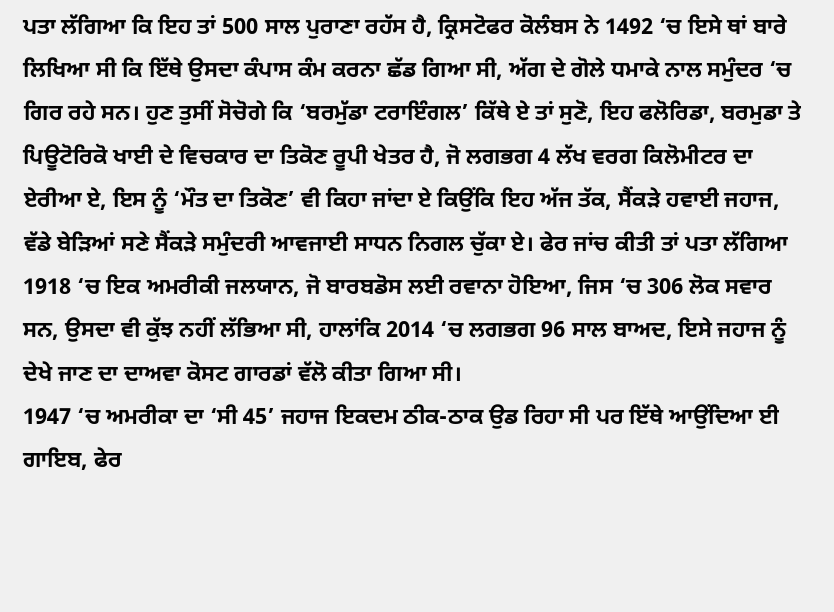ਪਤਾ ਲੱਗਿਆ ਕਿ ਇਹ ਤਾਂ 500 ਸਾਲ ਪੁਰਾਣਾ ਰਹੱਸ ਹੈ, ਕ੍ਰਿਸਟੋਫਰ ਕੋਲੰਬਸ ਨੇ 1492 ‘ਚ ਇਸੇ ਥਾਂ ਬਾਰੇ ਲਿਖਿਆ ਸੀ ਕਿ ਇੱਥੇ ਉਸਦਾ ਕੰਪਾਸ ਕੰਮ ਕਰਨਾ ਛੱਡ ਗਿਆ ਸੀ, ਅੱਗ ਦੇ ਗੋਲੇ ਧਮਾਕੇ ਨਾਲ ਸਮੁੰਦਰ ‘ਚ ਗਿਰ ਰਹੇ ਸਨ। ਹੁਣ ਤੁਸੀਂ ਸੋਚੋਗੇ ਕਿ ‘ਬਰਮੁੱਡਾ ਟਰਾਇੰਗਲ’ ਕਿੱਥੇ ਏ ਤਾਂ ਸੁਣੋ, ਇਹ ਫਲੋਰਿਡਾ, ਬਰਮੁਡਾ ਤੇ ਪਿਊਟੋਰਿਕੋ ਖਾਈ ਦੇ ਵਿਚਕਾਰ ਦਾ ਤਿਕੋਣ ਰੂਪੀ ਖੇਤਰ ਹੈ, ਜੋ ਲਗਭਗ 4 ਲੱਖ ਵਰਗ ਕਿਲੋਮੀਟਰ ਦਾ ਏਰੀਆ ਏ, ਇਸ ਨੂੰ ‘ਮੌਤ ਦਾ ਤਿਕੋਣ’ ਵੀ ਕਿਹਾ ਜਾਂਦਾ ਏ ਕਿਉਂਕਿ ਇਹ ਅੱਜ ਤੱਕ, ਸੈਂਕੜੇ ਹਵਾਈ ਜਹਾਜ, ਵੱਡੇ ਬੇੜਿਆਂ ਸਣੇ ਸੈਂਕੜੇ ਸਮੁੰਦਰੀ ਆਵਜਾਈ ਸਾਧਨ ਨਿਗਲ ਚੁੱਕਾ ਏ। ਫੇਰ ਜਾਂਚ ਕੀਤੀ ਤਾਂ ਪਤਾ ਲੱਗਿਆ 1918 ‘ਚ ਇਕ ਅਮਰੀਕੀ ਜਲਯਾਨ, ਜੋ ਬਾਰਬਡੋਸ ਲਈ ਰਵਾਨਾ ਹੋਇਆ, ਜਿਸ ‘ਚ 306 ਲੋਕ ਸਵਾਰ ਸਨ, ਉਸਦਾ ਵੀ ਕੁੱਝ ਨਹੀਂ ਲੱਭਿਆ ਸੀ, ਹਾਲਾਂਕਿ 2014 ‘ਚ ਲਗਭਗ 96 ਸਾਲ ਬਾਅਦ, ਇਸੇ ਜਹਾਜ ਨੂੰ ਦੇਖੇ ਜਾਣ ਦਾ ਦਾਅਵਾ ਕੋਸਟ ਗਾਰਡਾਂ ਵੱਲੋ ਕੀਤਾ ਗਿਆ ਸੀ।
1947 ‘ਚ ਅਮਰੀਕਾ ਦਾ ‘ਸੀ 45’ ਜਹਾਜ ਇਕਦਮ ਠੀਕ-ਠਾਕ ਉਡ ਰਿਹਾ ਸੀ ਪਰ ਇੱਥੇ ਆਉਂਦਿਆ ਈ ਗਾਇਬ, ਫੇਰ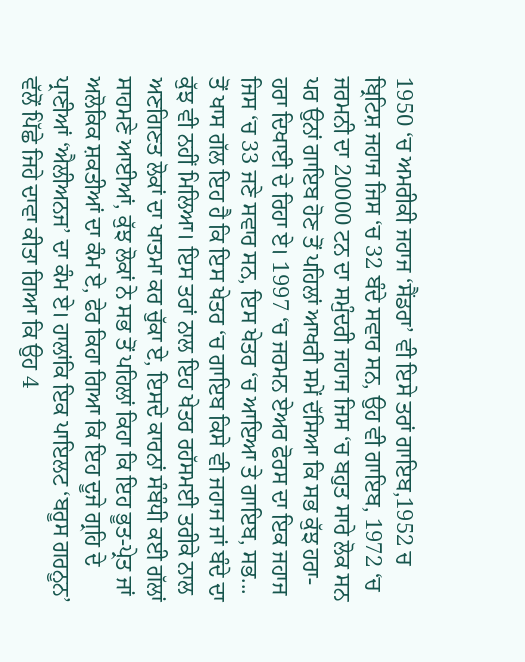1950 ‘ਚ ਅਮਰੀਕੀ ਜਹਾਜ ‘ਸੈਂਡਰਾ’ ਵੀ ਇਸੇ ਤਰਾਂ ਗਾਇਬ,1952 ਚ ਬ੍ਰਿਟਿਸ਼ ਜਹਾਜ ਜਿਸ ‘ਚ 32 ਬੰਦੇ ਸਵਾਰ ਸਨ, ਉਹ ਵੀ ਗਾਇਬ, 1972 ‘ਚ ਜਰਮਨੀ ਦਾ 20000 ਟਨ ਦਾ ਸਮੁੰਦਰੀ ਜਹਾਜ ਜਿਸ ‘ਚ ਬਹੁਤ ਸਾਰੇ ਲੋਕ ਸਨ ਪਰ ਉਨਾਂ ਗਾਇਬ ਹੋਣ ਤੋਂ ਪਹਿਲਾਂ ਆਖਰੀ ਸਮੇਂ ਦੱਸਿਆ ਕਿ ਸਭ ਕੁੱਝ ਹਰਾ-ਹਰਾ ਦਿਖਾਈ ਦੇ ਰਿਹਾ ਏ। 1997 ‘ਚ ਜਰਮਨ ਏਅਰ ਫੋਰਸ ਦਾ ਇਕ ਜਹਾਜ ਜਿਸ ‘ਚ 33 ਜਣੇ ਸਵਾਰ ਸਨ, ਇਸ ਖੇਤਰ ‘ਚ ਆਇਆ ਤੇ ਗਾਇਬ, ਸਭ...
ਤੋਂ ਖਾਸ ਗੱਲ ਇਹ ਹੈ ਕਿ ਇਸ ਖੇਤਰ ‘ਚ ਗਾਇਬ ਕਿਸੇ ਵੀ ਜਹਾਜ ਜਾਂ ਬੰਦੇ ਦਾ ਕੁੱਝ ਵੀ ਨਹੀਂ ਮਿਲਿਆ। ਇਸ ਤਰਾਂ ਨਾਲ ਇਹ ਖੇਤਰ ਰਹੱਸਮਈ ਤਰੀਕੇ ਨਾਲ ਅਣਗਿਣਤ ਲੋਕਾਂ ਦਾ ਖਾਤਮਾ ਕਰ ਚੁੱਕਾ ਏ, ਇਸਦੇ ਕਾਰਨਾਂ ਸੰਬੰਧੀ ਕਈ ਗੱਲਾਂ ਸਾਹਮਣੇ ਆਈਆਂ, ਕੁੱਝ ਲੋਕਾਂ ਨੇ ਸਭ ਤੋਂ ਪਹਿਲਾਂ ਕਿਹਾ ਕਿ ਇਹ ਭੂਤ-ਪ੍ਰੇਤ ਜਾਂ ਅਲੋਕਿਕ ਸ਼ਕਤੀਆਂ ਦਾ ਕੰਮ ਏ, ਫੇਰ ਕਿਹਾ ਗਿਆ ਕਿ ਇਹ ਦੂਜੇ ਗ੍ਰਹਿ ਦੇ ਪ੍ਰਾਣੀਆਂ ‘ਐਲੀਅਨਜ’ ਦਾ ਕੰਮ ਏ। ਹਾਲਾਂਕਿ ਇਕ ਪਾਇਲਟ ‘ਬਰੂਸ ਗਰਨੂਨ’ ਵੱਲੋਂ ਪਿੱਛੇ ਜਿਹੇ ਦਾਵਾ ਕੀਤਾ ਗਿਆ ਕਿ ਉਹ 4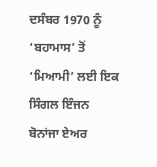ਦਸੰਬਰ 1970 ਨੂੰ ‘ਬਹਾਮਾਸ’ ਤੋਂ ‘ਮਿਆਮੀ’ ਲਈ ਇਕ ਸਿੰਗਲ ਇੰਜਨ ਬੋਨਾਂਜਾ ਏਅਰ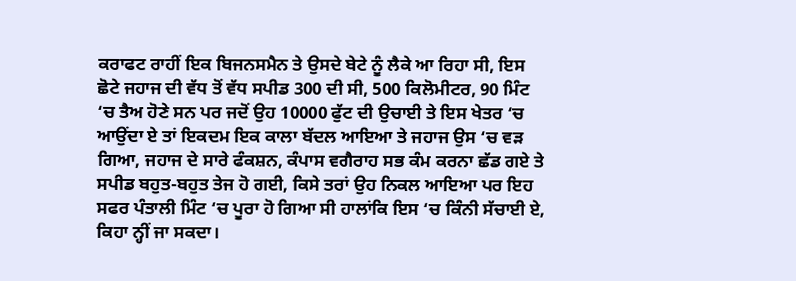ਕਰਾਫਟ ਰਾਹੀਂ ਇਕ ਬਿਜਨਸਮੈਨ ਤੇ ਉਸਦੇ ਬੇਟੇ ਨੂੰ ਲੈਕੇ ਆ ਰਿਹਾ ਸੀ, ਇਸ ਛੋਟੇ ਜਹਾਜ ਦੀ ਵੱਧ ਤੋਂ ਵੱਧ ਸਪੀਡ 300 ਦੀ ਸੀ, 500 ਕਿਲੋਮੀਟਰ, 90 ਮਿੰਟ ‘ਚ ਤੈਅ ਹੋਣੇ ਸਨ ਪਰ ਜਦੋਂ ਉਹ 10000 ਫੁੱਟ ਦੀ ਉਚਾਈ ਤੇ ਇਸ ਖੇਤਰ ‘ਚ ਆਉਂਦਾ ਏ ਤਾਂ ਇਕਦਮ ਇਕ ਕਾਲਾ ਬੱਦਲ ਆਇਆ ਤੇ ਜਹਾਜ ਉਸ ‘ਚ ਵੜ ਗਿਆ, ਜਹਾਜ ਦੇ ਸਾਰੇ ਫੰਕਸ਼ਨ, ਕੰਪਾਸ ਵਗੈਰਾਹ ਸਭ ਕੰਮ ਕਰਨਾ ਛੱਡ ਗਏ ਤੇ ਸਪੀਡ ਬਹੁਤ-ਬਹੁਤ ਤੇਜ ਹੋ ਗਈ, ਕਿਸੇ ਤਰਾਂ ਉਹ ਨਿਕਲ ਆਇਆ ਪਰ ਇਹ ਸਫਰ ਪੰਤਾਲੀ ਮਿੰਟ ‘ਚ ਪੂਰਾ ਹੋ ਗਿਆ ਸੀ ਹਾਲਾਂਕਿ ਇਸ ‘ਚ ਕਿੰਨੀ ਸੱਚਾਈ ਏ, ਕਿਹਾ ਨ੍ਹੀਂ ਜਾ ਸਕਦਾ।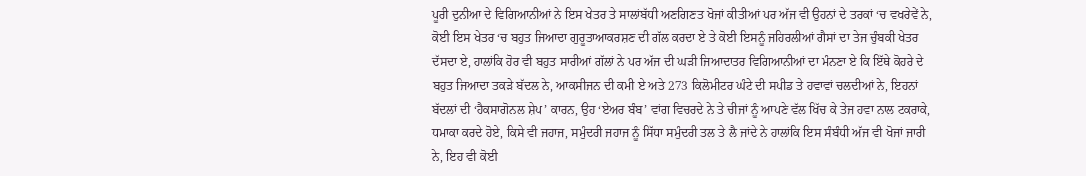ਪੂਰੀ ਦੁਨੀਆ ਦੇ ਵਿਗਿਆਨੀਆਂ ਨੇ ਇਸ ਖੇਤਰ ਤੇ ਸਾਲਾਂਬੱਧੀ ਅਣਗਿਣਤ ਖੋਜਾਂ ਕੀਤੀਆਂ ਪਰ ਅੱਜ ਵੀ ਉਹਨਾਂ ਦੇ ਤਰਕਾਂ ‘ਚ ਵਖਰੇਵੇਂ ਨੇ, ਕੋਈ ਇਸ ਖੇਤਰ ‘ਚ ਬਹੁਤ ਜਿਆਦਾ ਗੁਰੂਤਾਆਕਰਸ਼ਣ ਦੀ ਗੱਲ ਕਰਦਾ ਏ ਤੇ ਕੋਈ ਇਸਨੂੰ ਜਹਿਰਲੀਆਂ ਗੈਸਾਂ ਦਾ ਤੇਜ ਚੁੰਬਕੀ ਖੇਤਰ ਦੱਸਦਾ ਏ, ਹਾਲਾਂਕਿ ਹੋਰ ਵੀ ਬਹੁਤ ਸਾਰੀਆਂ ਗੱਲਾਂ ਨੇ ਪਰ ਅੱਜ ਦੀ ਘੜੀ ਜਿਆਦਾਤਰ ਵਿਗਿਆਨੀਆਂ ਦਾ ਮੰਨਣਾ ਏ ਕਿ ਇੱਥੇ ਕੋਹਰੇ ਦੇ ਬਹੁਤ ਜਿਆਦਾ ਤਕੜੇ ਬੱਦਲ ਨੇ, ਆਕਸੀਜਨ ਦੀ ਕਮੀ ਏ ਅਤੇ 273 ਕਿਲੋਮੀਟਰ ਘੰਟੇ ਦੀ ਸਪੀਡ ਤੇ ਹਵਾਵਾਂ ਚਲਦੀਆਂ ਨੇ, ਇਹਨਾਂ ਬੱਦਲਾਂ ਦੀ ‘ਹੈਕਸਾਗੋਨਲ ਸ਼ੇਪ’ ਕਾਰਨ, ਉਹ ‘ਏਅਰ ਬੰਬ’ ਵਾਂਗ ਵਿਚਰਦੇ ਨੇ ਤੇ ਚੀਜਾਂ ਨੂੰ ਆਪਣੇ ਵੱਲ ਖਿੱਚ ਕੇ ਤੇਜ ਹਵਾ ਨਾਲ ਟਕਰਾਕੇ, ਧਮਾਕਾ ਕਰਦੇ ਹੋਏ, ਕਿਸੇ ਵੀ ਜਹਾਜ, ਸਮੁੰਦਰੀ ਜਹਾਜ ਨੂੰ ਸਿੱਧਾ ਸਮੁੰਦਰੀ ਤਲ ਤੇ ਲੈ ਜਾਂਦੇ ਨੇ ਹਾਲਾਂਕਿ ਇਸ ਸੰਬੰਧੀ ਅੱਜ ਵੀ ਖੋਜਾਂ ਜਾਰੀ ਨੇ, ਇਹ ਵੀ ਕੋਈ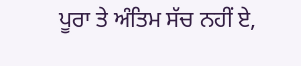ਪੂਰਾ ਤੇ ਅੰਤਿਮ ਸੱਚ ਨਹੀਂ ਏ,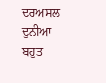ਦਰਅਸਲ ਦੁਨੀਆ ਬਹੁਤ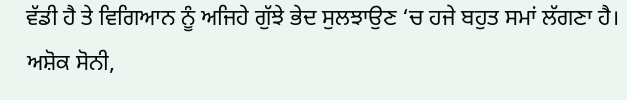ਵੱਡੀ ਹੈ ਤੇ ਵਿਗਿਆਨ ਨੂੰ ਅਜਿਹੇ ਗੁੱਝੇ ਭੇਦ ਸੁਲਝਾਉਣ ‘ਚ ਹਜੇ ਬਹੁਤ ਸਮਾਂ ਲੱਗਣਾ ਹੈ।
ਅਸ਼ੋਕ ਸੋਨੀ,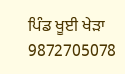ਪਿੰਡ ਖੂਈ ਖੇੜਾ
9872705078